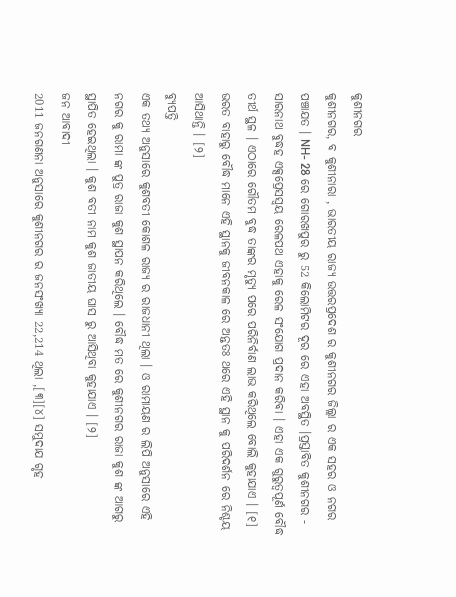କୁଶୀନଗର
କୁଶୀନଗର, ବ କୁଶୀନାରା , ଭାରତୀୟ ରାଜ୍ୟ ଉତ୍ତରପ୍ରଦେଶ ର କୁଶୀନଗର ଜିଲ୍ଲା ର ଏକ ସହର ଓ ନଗର ପଞ୍ଚାଯତ । NH- 28 ରେ ଗୋରଖପୁର ରୁ 52 କିଲୋମିଟର ଦୂର ରେ ଏହା ଅବସ୍ଥିତ ।ପ୍ରସ୍ତାବିତ କୁଶୀନଗର - ସାରନାଥ ବୁଦ୍ଧହ ଏକ୍ସପ୍ରେସସ୍ଵୟ ରେଳପଥ ଏହାକୁ ରେଳ ସଂଯୋଗ ପ୍ରଦାନ କରିବା । ଏହା ଏକ ଗୁରୁତ୍ବପୂର୍ଣ ବୌଦ୍ଧ ତୀର୍ଥ ସ୍ଥଳ । ଏଠାରେ ଗୌତମ ବୁଦ୍ଧ ତାଙ୍କର ମୃତ୍ୟୁ ପରେ ପରିନିର୍ବାଣ ଲାଭ କରିଥିଲେ ବୋଲି କୁହାଯାଏ । [୧] ଭରତ ବାହାରୁ ବୌଦ୍ଧ ମାନେ ଏହି ସ୍ଥାନକୁ ଜୀବନକାଳ ରେ ଅନ୍ତତଃ ଥରେ ଏହି ସ୍ଥାନ କୁ ପରିଦର୍ଶନ ରେ ନିଶ୍ଚୟ ଆସିଥାନ୍ତି । [୨]
ବ୍ୟୁପତ୍ତି
ଏକ ତଥ୍ୟ ଅନୁସାରେ କୁଶବତୀ କୋଶଳ ରାଜ୍ୟ ର ରାଜଧାନୀ ଥିଲା । ଓ ରାମାୟଣ ର ଲିପି ଅନୁସାରେ ଏହି ନଗର କୁ ରାମା ଙ୍କ ପୁତ୍ର ରାଜା କୁଶ ସ୍ଥାପନ କରିଥିଲେ । ବୌଦ୍ଧ ମତ ରେ କୁଶୀନଗର ରାଜା କୁଶ ଙ୍କ ଆଗରୁ ସ୍ଥାପିତ ହେଇଥିଲା । କୁଶ ବତୀ ନାମ କୁଶ ଜାତୀୟ ଘାସ ରୁ ଆସିଥିବା କୁହାଯାଏ । [୨]
ଜନ ଆବାଦୀ
2011 ଜନଗଣନା ଅନୁସାରେ କୁଶୀନଗର ର ଜନସଂଖ୍ୟା 22,214 ଥିଲା ,[୩][୪] ସମୁଦାଯ ଗୃହ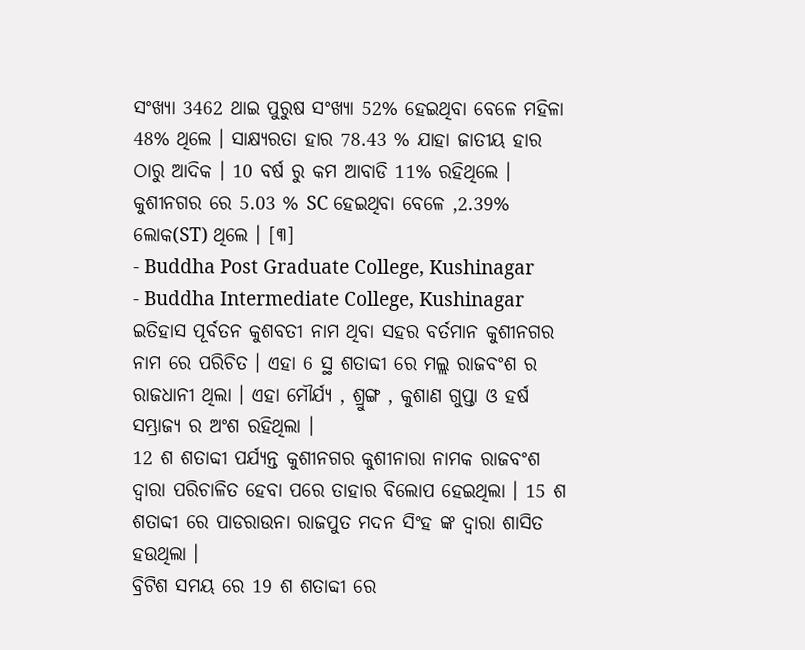ସଂଖ୍ୟା 3462 ଥାଇ ପୁରୁଷ ସଂଖ୍ୟା 52% ହେଇଥିବା ବେଳେ ମହିଳା 48% ଥିଲେ । ସାକ୍ଷ୍ୟରତା ହାର 78.43 % ଯାହା ଜାତୀୟ ହାର ଠାରୁ ଆଦିକ । 10 ବର୍ଷ ରୁ କମ ଆବାଡି 11% ରହିଥିଲେ । କୁଶୀନଗର ରେ 5.03 % SC ହେଇଥିବା ବେଳେ ,2.39% ଲୋକ(ST) ଥିଲେ । [୩]
- Buddha Post Graduate College, Kushinagar
- Buddha Intermediate College, Kushinagar
ଇତିହାସ ପୂର୍ବତନ କୁଶବତୀ ନାମ ଥିବା ସହର ବର୍ତମାନ କୁଶୀନଗର ନାମ ରେ ପରିଚିତ । ଏହା 6 ସ୍ଥ ଶତାବ୍ଦୀ ରେ ମଲ୍ଲ ରାଜବଂଶ ର ରାଜଧାନୀ ଥିଲା । ଏହା ମୌର୍ଯ୍ୟ , ଶ୍ରୁଙ୍ଗ , କୁଶାଣ ଗୁପ୍ତା ଓ ହର୍ଷ ସମ୍ଭ୍ରାଜ୍ୟ ର ଅଂଶ ରହିଥିଲା ।
12 ଶ ଶତାବ୍ଦୀ ପର୍ଯ୍ୟନ୍ତ କୁଶୀନଗର କୁଶୀନାରା ନାମକ ରାଜବଂଶ ଦ୍ଵାରା ପରିଚାଳିତ ହେବା ପରେ ତାହାର ବିଲୋପ ହେଇଥିଲା । 15 ଶ ଶତାବ୍ଦୀ ରେ ପାଡରାଉନା ରାଜପୁତ ମଦନ ସିଂହ ଙ୍କ ଦ୍ଵାରା ଶାସିତ ହଉଥିଲା ।
ବ୍ରିଟିଶ ସମୟ ରେ 19 ଶ ଶତାବ୍ଦୀ ରେ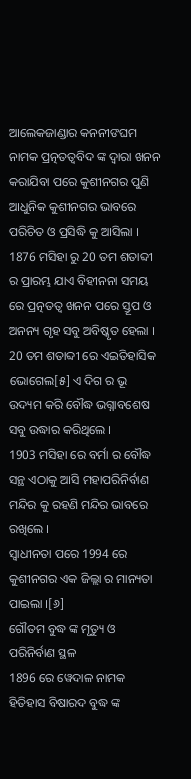ଆଲେକଜାଣ୍ଡାର କନନୀଙଘମ ନାମକ ପ୍ରତ୍ନତତ୍ଵବିଦ ଙ୍କ ଦ୍ଵାରା ଖନନ କରାଯିବା ପରେ କୁଶୀନଗର ପୁଣି ଆଧୁନିକ କୁଶୀନଗର ଭାବରେ ପରିଚିତ ଓ ପ୍ରସିଦ୍ଧି କୁ ଆସିଲା । 1876 ମସିହା ରୁ 20 ତମ ଶତାବ୍ଦୀ ର ପ୍ରାରମ୍ଭ ଯାଏ ବିହୀନନା ସମୟ ରେ ପ୍ରତ୍ନତତ୍ଵ ଖନନ ପରେ ସ୍ତୂପ ଓ ଅନନ୍ୟ ଗୃହ ସବୁ ଅବିଷ୍କୃତ ହେଲା । 20 ତମ ଶତାବ୍ଦୀ ରେ ଏଇତିହାସିକ ଭୋଗେଲ[୫] ଏ ଦିଗ ର ଭୂ ଉଦ୍ୟମ କରି ବୌଦ୍ଧ ଭଗ୍ନାବଶେଷ ସବୁ ଉଦ୍ଧାର କରିଥିଲେ ।
1903 ମସିହା ରେ ବର୍ମା ର ବୌଦ୍ଧ ସନ୍ଥ ଏଠାକୁ ଆସି ମହାପରିନିର୍ବାଣ ମନ୍ଦିର କୁ ରହଣି ମନ୍ଦିର ଭାବରେ ରଖିଲେ ।
ସ୍ଵାଧୀନତା ପରେ 1994 ରେ କୁଶୀନଗର ଏକ ଜିଲ୍ଲା ର ମାନ୍ୟତା ପାଇଲା ।[୬]
ଗୌତମ ବୁଦ୍ଧ ଙ୍କ ମୃତ୍ୟୁ ଓ ପରିନିର୍ବାଣ ସ୍ଥଳ
1896 ରେ ୱେଦାଳ ନାମକ ହିତିହାସ ବିଷାରଦ ବୁଦ୍ଧ ଙ୍କ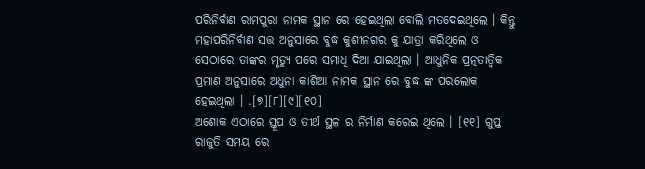ପରିନିର୍ବାଣ ରାମପୁରା ନାମକ ସ୍ଥାନ ରେ ହେଇଥିଲା ବୋଲି ମତଦେଇଥିଲେ । କିନ୍ତୁ ମହାପରିନିର୍ବାଣ ସତ୍ତ ଅନୁସାରେ ବୁଦ୍ଧ କୁଶୀନଗର କୁ ଯାତ୍ରା କରିଥିଲେ ଓ ସେଠାରେ ତାଙ୍କର ମୃତ୍ୟୁ ପରେ ସମାଧି ଦିଆ ଯାଇଥିଲା । ଆଧୁନିକ ପ୍ରତ୍ନତାତ୍ଵିକ ପ୍ରମାଣ ଅନୁସାରେ ଅଧୁନା କାଶିଆ ନାମକ ସ୍ଥାନ ରେ ବୁଦ୍ଧ ଙ୍କ ପରଲୋକ ହେଇଥିଲା । .[୭][୮][୯][୧୦]
ଅଶୋକ ଏଠାରେ ସ୍ତୂପ ଓ ତୀର୍ଥ ସ୍ଥଳ ର ନିର୍ମାଣ କରେଇ ଥିଲେ । [୧୧] ଗୁପ୍ତ ରାଜୁତି ସମୟ ରେ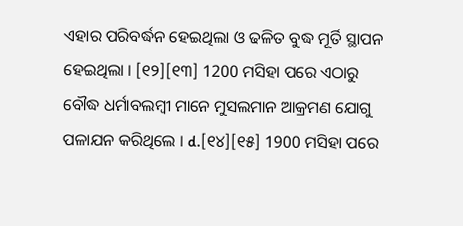ଏହାର ପରିବର୍ଦ୍ଧନ ହେଇଥିଲା ଓ ଢଳିତ ବୁଦ୍ଧ ମୂର୍ତି ସ୍ଥାପନ ହେଇଥିଲା । [୧୨][୧୩] 1200 ମସିହା ପରେ ଏଠାରୁ ବୌଦ୍ଧ ଧର୍ମାବଲମ୍ବୀ ମାନେ ମୁସଲମାନ ଆକ୍ରମଣ ଯୋଗୁ ପଳାଯନ କରିଥିଲେ । d.[୧୪][୧୫] 1900 ମସିହା ପରେ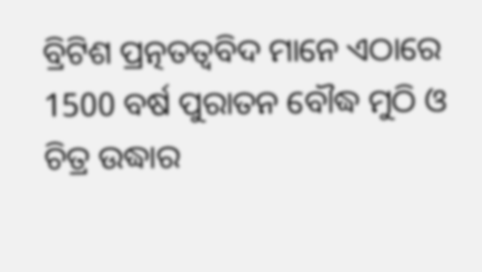ବ୍ରିଟିଶ ପ୍ରତ୍ନତତ୍ଵବିଦ ମାନେ ଏଠାରେ 1500 ବର୍ଷ ପୁରାତନ ବୌଦ୍ଧ ମୁଠି ଓ ଚିତ୍ର ଉଦ୍ଧାର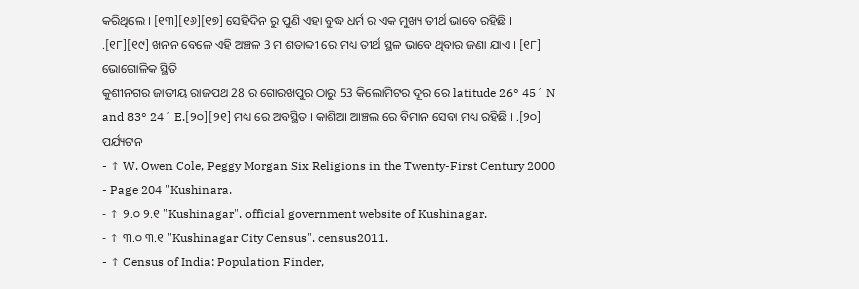କରିଥିଲେ । [୧୩][୧୬][୧୭] ସେହିଦିନ ରୁ ପୁଣି ଏହା ବୁଦ୍ଧ ଧର୍ମ ର ଏକ ମୁଖ୍ୟ ତୀର୍ଥ ଭାବେ ରହିଛି । .[୧୮][୧୯] ଖନନ ବେଳେ ଏହି ଅଞ୍ଚଳ 3 ମ ଶତାବ୍ଦୀ ରେ ମଧ୍ୟ ତୀର୍ଥ ସ୍ଥଳ ଭାବେ ଥିବାର ଜଣା ଯାଏ । [୧୮]
ଭୋଗୋଳିକ ସ୍ଥିତି
କୁଶୀନଗର ଜାତୀୟ ରାଜପଥ 28 ର ଗୋରଖପୁର ଠାରୁ 53 କିଲୋମିଟର ଦୂର ରେ latitude 26° 45´ N and 83° 24´ E.[୨୦][୨୧] ମଧ୍ୟ ରେ ଅବସ୍ଥିତ । କାଶିଆ ଆଞ୍ଚଲ ରେ ବିମାନ ସେବା ମଧ୍ୟ ରହିଛି । .[୨୦]
ପର୍ଯ୍ୟଟନ
- ↑ W. Owen Cole, Peggy Morgan Six Religions in the Twenty-First Century 2000 - Page 204 "Kushinara.
- ↑ ୨.୦ ୨.୧ "Kushinagar". official government website of Kushinagar.
- ↑ ୩.୦ ୩.୧ "Kushinagar City Census". census2011.
- ↑ Census of India: Population Finder,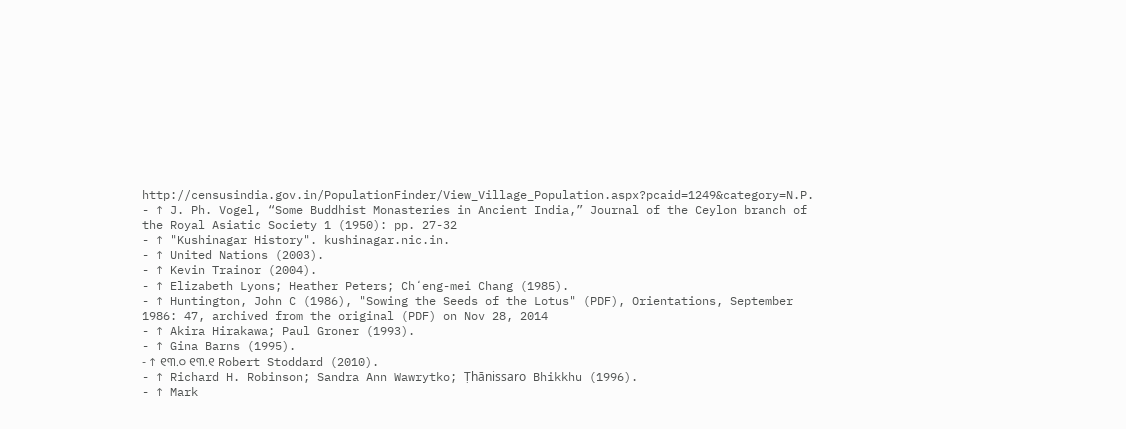http://censusindia.gov.in/PopulationFinder/View_Village_Population.aspx?pcaid=1249&category=N.P.
- ↑ J. Ph. Vogel, “Some Buddhist Monasteries in Ancient India,” Journal of the Ceylon branch of the Royal Asiatic Society 1 (1950): pp. 27-32
- ↑ "Kushinagar History". kushinagar.nic.in.
- ↑ United Nations (2003).
- ↑ Kevin Trainor (2004).
- ↑ Elizabeth Lyons; Heather Peters; Chʻeng-mei Chang (1985).
- ↑ Huntington, John C (1986), "Sowing the Seeds of the Lotus" (PDF), Orientations, September 1986: 47, archived from the original (PDF) on Nov 28, 2014
- ↑ Akira Hirakawa; Paul Groner (1993).
- ↑ Gina Barns (1995).
- ↑ ୧୩.୦ ୧୩.୧ Robert Stoddard (2010).
- ↑ Richard H. Robinson; Sandra Ann Wawrytko; Ṭhānissaro Bhikkhu (1996).
- ↑ Mark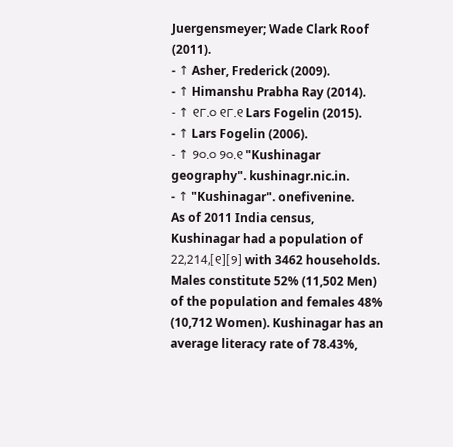Juergensmeyer; Wade Clark Roof (2011).
- ↑ Asher, Frederick (2009).
- ↑ Himanshu Prabha Ray (2014).
- ↑ ୧୮.୦ ୧୮.୧ Lars Fogelin (2015).
- ↑ Lars Fogelin (2006).
- ↑ ୨୦.୦ ୨୦.୧ "Kushinagar geography". kushinagr.nic.in.
- ↑ "Kushinagar". onefivenine.
As of 2011 India census, Kushinagar had a population of 22,214,[୧][୨] with 3462 households. Males constitute 52% (11,502 Men) of the population and females 48% (10,712 Women). Kushinagar has an average literacy rate of 78.43%,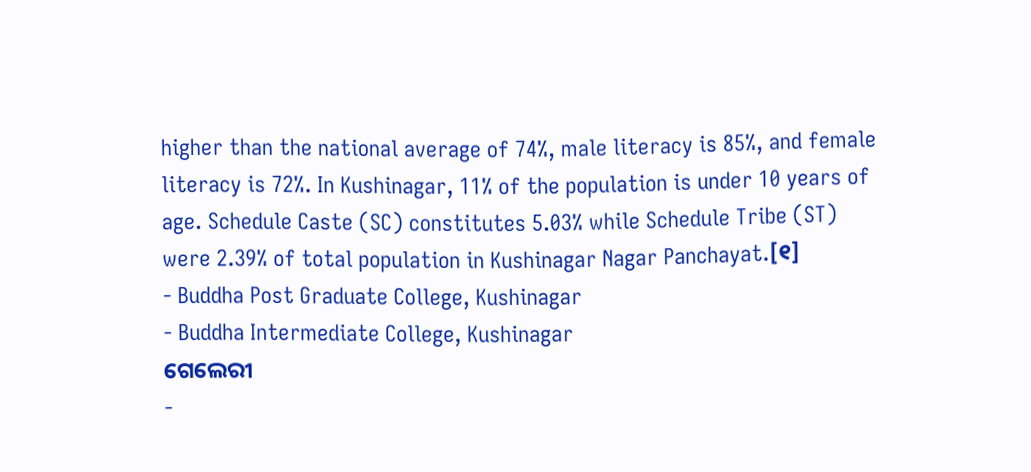higher than the national average of 74%, male literacy is 85%, and female literacy is 72%. In Kushinagar, 11% of the population is under 10 years of age. Schedule Caste (SC) constitutes 5.03% while Schedule Tribe (ST) were 2.39% of total population in Kushinagar Nagar Panchayat.[୧]
- Buddha Post Graduate College, Kushinagar
- Buddha Intermediate College, Kushinagar
ଗେଲେରୀ
-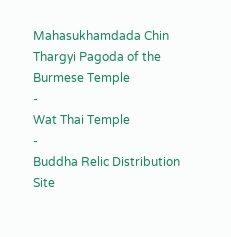Mahasukhamdada Chin Thargyi Pagoda of the Burmese Temple
-
Wat Thai Temple
-
Buddha Relic Distribution Site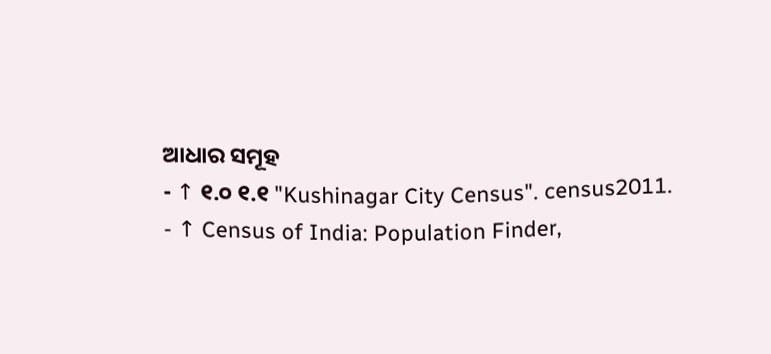ଆଧାର ସମୂହ
- ↑ ୧.୦ ୧.୧ "Kushinagar City Census". census2011.
- ↑ Census of India: Population Finder,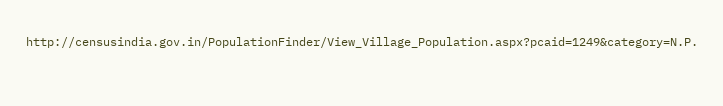http://censusindia.gov.in/PopulationFinder/View_Village_Population.aspx?pcaid=1249&category=N.P.